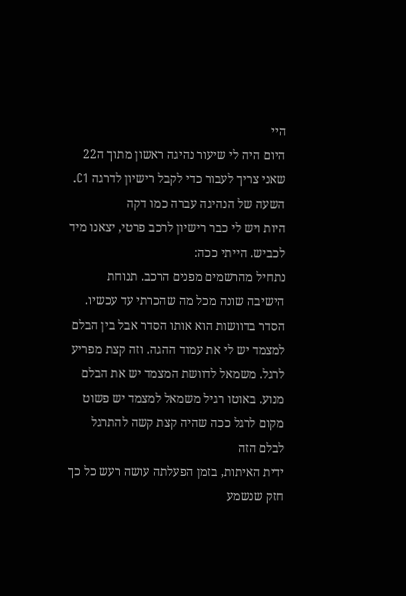היי
היום היה לי שיעור נהיגה ראשון מתוך ה22 שאני צריך לעבור כדי לקבל רישיון לדרגה C1.
השעה של הנהיגה עברה כמו דקה
היות ויש לי כבר רישיון לרכב פרטי, יצאנו מיד לכביש. הייתי ככה:
נתחיל מהרשמים מפנים הרכב. תנוחת הישיבה שונה מכל מה שהכרתי עד עכשיו.
הסדר בדוושות הוא אותו הסדר אבל בין הבלם למצמד יש לי את עמוד ההגה. וזה קצת מפריע לרגל. משמאל לדוושת המצמד יש את הבלם מנוע. באוטו רגיל משמאל למצמד יש פשוט מקום לרגל ככה שהיה קצת קשה להתרגל לבלם הזה
ידית האיתות, בזמן הפעלתה עושה רעש כל כך חזק שנשמע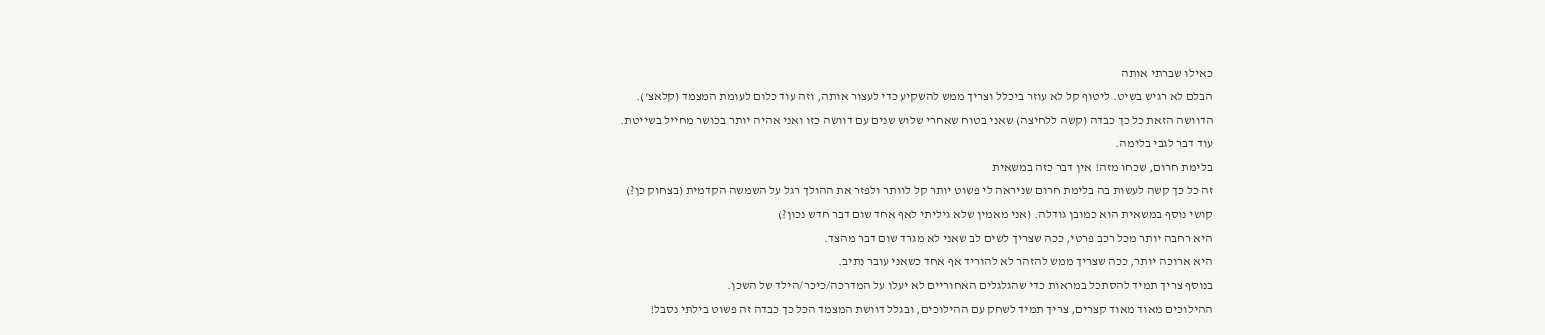כאילו שברתי אותה
הבלם לא רגיש בשיט. ליטוף קל לא עוזר ביכלל וצריך ממש להשקיע כדי לעצור אותה, וזה עוד כלום לעומת המצמד (קלאצ').
הדוושה הזאת כל כך כבדה (קשה ללחיצה) שאני בטוח שאחרי שלוש שנים עם דוושה כזו ואני אהיה יותר בכושר מחייל בשייטת.
עוד דבר לגבי בלימה.
בלימת חרום, שכחו מזה! אין דבר כזה במשאית
זה כל כך קשה לעשות בה בלימת חרום שניראה לי פשוט יותר קל לוותר ולפזר את ההולך רגל על השמשה הקדמית (בצחוק כן?)
קושי נוסף במשאית הוא כמובן גודלה. (אני מאמין שלא גיליתי לאף אחד שום דבר חדש נכון?)
היא רחבה יותר מכל רכב פרטי, ככה שצריך לשים לב שאני לא מגרד שום דבר מהצד.
היא ארוכה יותר, ככה שצריך ממש להזהר לא להוריד אף אחד כשאני עובר נתיב.
בנוסף צריך תמיד להסתכל במראות כדי שהגלגלים האחוריים לא יעלו על המדרכה/כיכר/הילד של השכן.
ההילוכים מאוד מאוד קצרים, צריך תמיד לשחק עם ההילוכים, ובגלל דוושת המצמד הכל כך כבדה זה פשוט בילתי נסבל!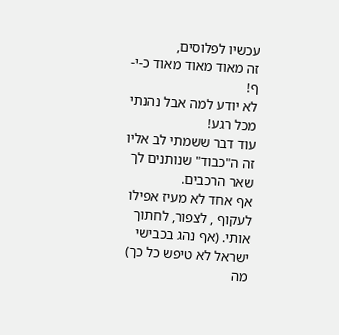עכשיו לפלוסים,
זה מאוד מאוד מאוד כ-י-ף!
לא יודע למה אבל נהנתי מכל רגע!
עוד דבר ששמתי לב אליו זה ה"כבוד" שנותנים לך שאר הרכבים.
אף אחד לא מעיז אפילו לעקוף , לצפור, לחתוך אותי. (אף נהג בכבישי ישראל לא טיפש כל כך)
מה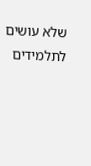שלא עושים לתלמידים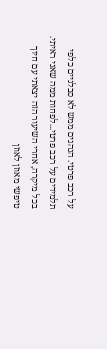על רכב פרטי. הנהגים ממש לא סבלניים כלפי תלמידים על רכב פרטי...לפחות ממה שאני ראיתי.
בכל מיקרה, אחרי השיעור הזה יצאתי עם חיוך טיפשי מאוזן לאוזן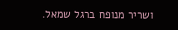ושריר מנופח ברגל שמאל.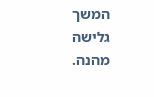המשך גלישה מהנה.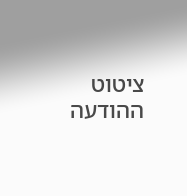ציטוט ההודעה